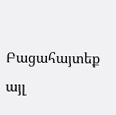Բացահայտեք այլ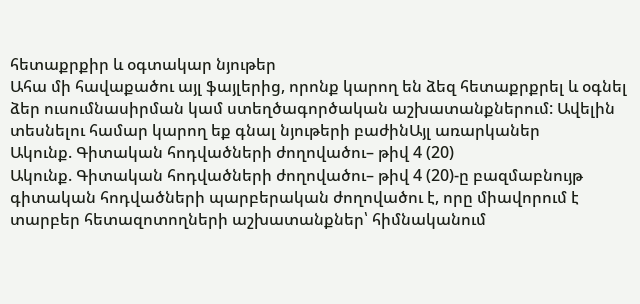հետաքրքիր և օգտակար նյութեր
Ահա մի հավաքածու այլ ֆայլերից, որոնք կարող են ձեզ հետաքրքրել և օգնել ձեր ուսումնասիրման կամ ստեղծագործական աշխատանքներում: Ավելին տեսնելու համար կարող եք գնալ նյութերի բաժինԱյլ առարկաներ
Ակունք. Գիտական հոդվածների ժողովածու– թիվ 4 (20)
Ակունք. Գիտական հոդվածների ժողովածու– թիվ 4 (20)-ը բազմաբնույթ գիտական հոդվածների պարբերական ժողովածու է, որը միավորում է տարբեր հետազոտողների աշխատանքներ՝ հիմնականում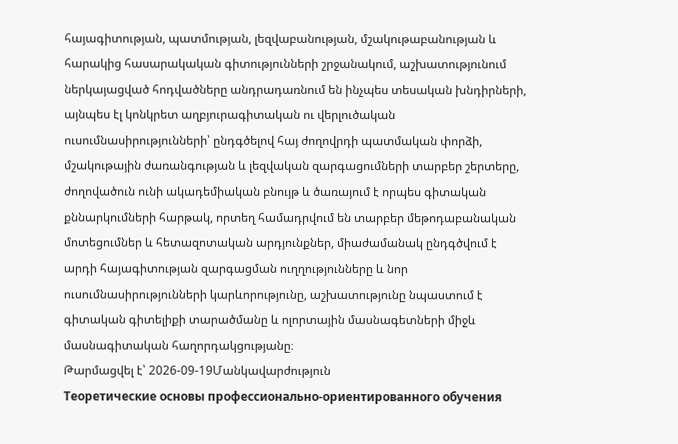հայագիտության, պատմության, լեզվաբանության, մշակութաբանության և հարակից հասարակական գիտությունների շրջանակում, աշխատությունում ներկայացված հոդվածները անդրադառնում են ինչպես տեսական խնդիրների, այնպես էլ կոնկրետ աղբյուրագիտական ու վերլուծական ուսումնասիրությունների՝ ընդգծելով հայ ժողովրդի պատմական փորձի, մշակութային ժառանգության և լեզվական զարգացումների տարբեր շերտերը, ժողովածուն ունի ակադեմիական բնույթ և ծառայում է որպես գիտական քննարկումների հարթակ, որտեղ համադրվում են տարբեր մեթոդաբանական մոտեցումներ և հետազոտական արդյունքներ, միաժամանակ ընդգծվում է արդի հայագիտության զարգացման ուղղությունները և նոր ուսումնասիրությունների կարևորությունը, աշխատությունը նպաստում է գիտական գիտելիքի տարածմանը և ոլորտային մասնագետների միջև մասնագիտական հաղորդակցությանը։
Թարմացվել է՝ 2026-09-19Մանկավարժություն
Теоретические основы профессионально-ориентированного обучения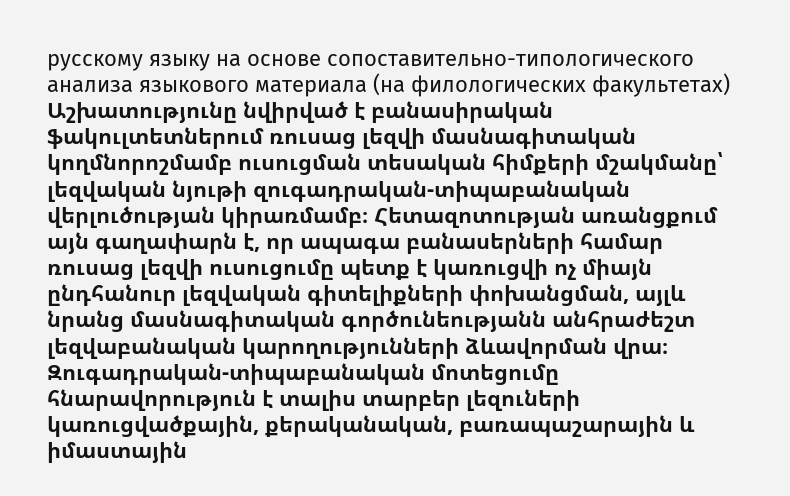русскому языку на основе сопоставительно-типологического анализа языкового материала (на филологических факультетах)
Աշխատությունը նվիրված է բանասիրական ֆակուլտետներում ռուսաց լեզվի մասնագիտական կողմնորոշմամբ ուսուցման տեսական հիմքերի մշակմանը՝ լեզվական նյութի զուգադրական-տիպաբանական վերլուծության կիրառմամբ։ Հետազոտության առանցքում այն գաղափարն է, որ ապագա բանասերների համար ռուսաց լեզվի ուսուցումը պետք է կառուցվի ոչ միայն ընդհանուր լեզվական գիտելիքների փոխանցման, այլև նրանց մասնագիտական գործունեությանն անհրաժեշտ լեզվաբանական կարողությունների ձևավորման վրա։ Զուգադրական-տիպաբանական մոտեցումը հնարավորություն է տալիս տարբեր լեզուների կառուցվածքային, քերականական, բառապաշարային և իմաստային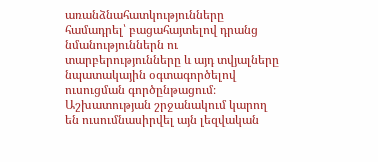առանձնահատկությունները համադրել՝ բացահայտելով դրանց նմանություններն ու տարբերությունները և այդ տվյալները նպատակային օգտագործելով ուսուցման գործընթացում։ Աշխատության շրջանակում կարող են ուսումնասիրվել այն լեզվական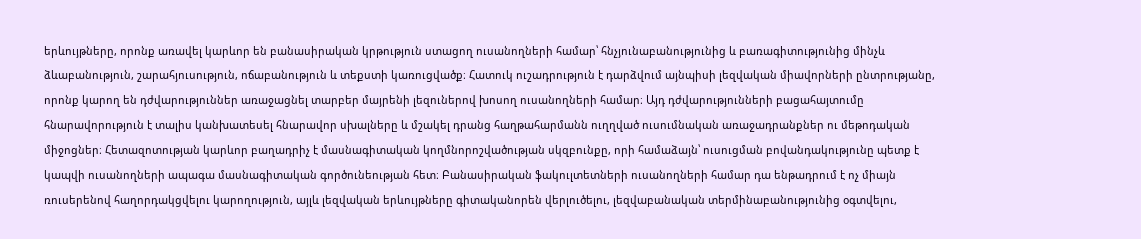երևույթները, որոնք առավել կարևոր են բանասիրական կրթություն ստացող ուսանողների համար՝ հնչյունաբանությունից և բառագիտությունից մինչև ձևաբանություն, շարահյուսություն, ոճաբանություն և տեքստի կառուցվածք։ Հատուկ ուշադրություն է դարձվում այնպիսի լեզվական միավորների ընտրությանը, որոնք կարող են դժվարություններ առաջացնել տարբեր մայրենի լեզուներով խոսող ուսանողների համար։ Այդ դժվարությունների բացահայտումը հնարավորություն է տալիս կանխատեսել հնարավոր սխալները և մշակել դրանց հաղթահարմանն ուղղված ուսումնական առաջադրանքներ ու մեթոդական միջոցներ։ Հետազոտության կարևոր բաղադրիչ է մասնագիտական կողմնորոշվածության սկզբունքը, որի համաձայն՝ ուսուցման բովանդակությունը պետք է կապվի ուսանողների ապագա մասնագիտական գործունեության հետ։ Բանասիրական ֆակուլտետների ուսանողների համար դա ենթադրում է ոչ միայն ռուսերենով հաղորդակցվելու կարողություն, այլև լեզվական երևույթները գիտականորեն վերլուծելու, լեզվաբանական տերմինաբանությունից օգտվելու,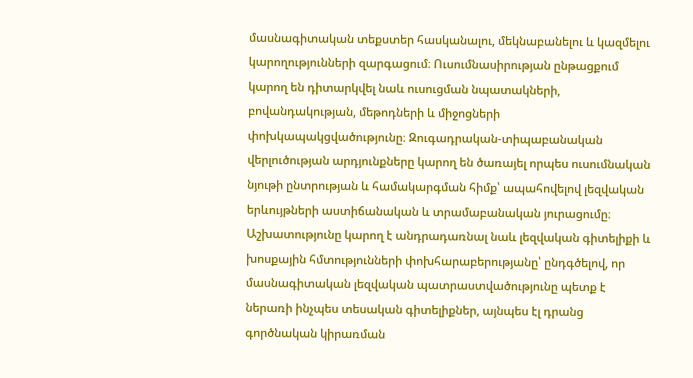մասնագիտական տեքստեր հասկանալու, մեկնաբանելու և կազմելու կարողությունների զարգացում։ Ուսումնասիրության ընթացքում կարող են դիտարկվել նաև ուսուցման նպատակների, բովանդակության, մեթոդների և միջոցների փոխկապակցվածությունը։ Զուգադրական-տիպաբանական վերլուծության արդյունքները կարող են ծառայել որպես ուսումնական նյութի ընտրության և համակարգման հիմք՝ ապահովելով լեզվական երևույթների աստիճանական և տրամաբանական յուրացումը։ Աշխատությունը կարող է անդրադառնալ նաև լեզվական գիտելիքի և խոսքային հմտությունների փոխհարաբերությանը՝ ընդգծելով, որ մասնագիտական լեզվական պատրաստվածությունը պետք է ներառի ինչպես տեսական գիտելիքներ, այնպես էլ դրանց գործնական կիրառման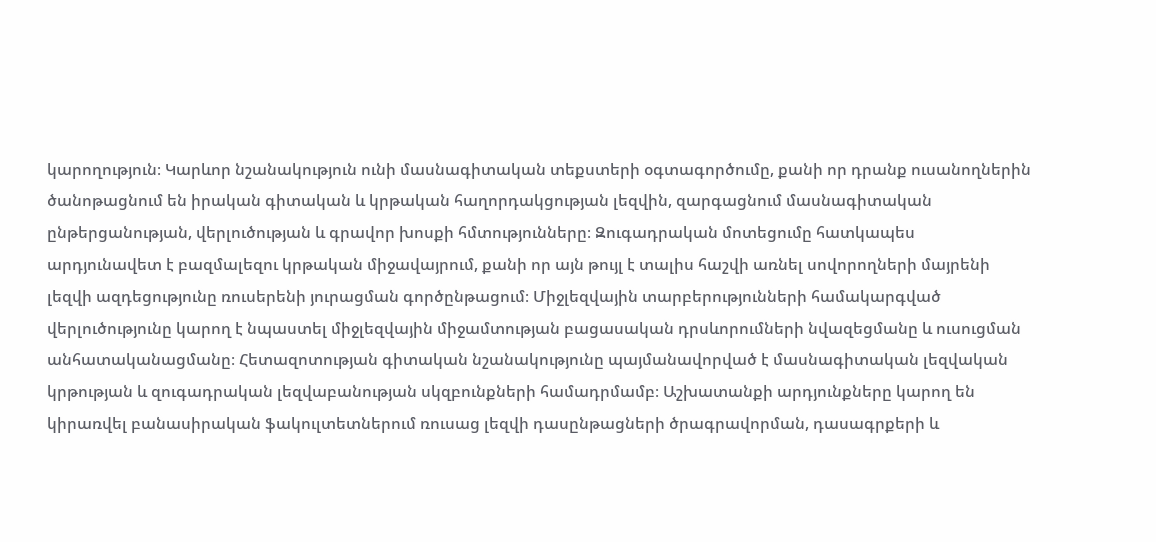կարողություն։ Կարևոր նշանակություն ունի մասնագիտական տեքստերի օգտագործումը, քանի որ դրանք ուսանողներին ծանոթացնում են իրական գիտական և կրթական հաղորդակցության լեզվին, զարգացնում մասնագիտական ընթերցանության, վերլուծության և գրավոր խոսքի հմտությունները։ Զուգադրական մոտեցումը հատկապես արդյունավետ է բազմալեզու կրթական միջավայրում, քանի որ այն թույլ է տալիս հաշվի առնել սովորողների մայրենի լեզվի ազդեցությունը ռուսերենի յուրացման գործընթացում։ Միջլեզվային տարբերությունների համակարգված վերլուծությունը կարող է նպաստել միջլեզվային միջամտության բացասական դրսևորումների նվազեցմանը և ուսուցման անհատականացմանը։ Հետազոտության գիտական նշանակությունը պայմանավորված է մասնագիտական լեզվական կրթության և զուգադրական լեզվաբանության սկզբունքների համադրմամբ։ Աշխատանքի արդյունքները կարող են կիրառվել բանասիրական ֆակուլտետներում ռուսաց լեզվի դասընթացների ծրագրավորման, դասագրքերի և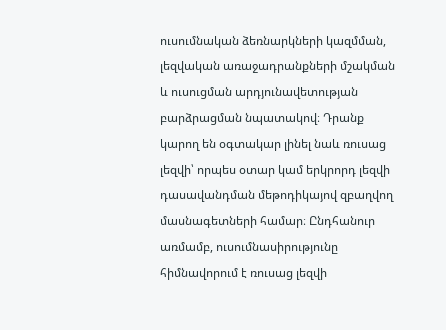ուսումնական ձեռնարկների կազմման, լեզվական առաջադրանքների մշակման և ուսուցման արդյունավետության բարձրացման նպատակով։ Դրանք կարող են օգտակար լինել նաև ռուսաց լեզվի՝ որպես օտար կամ երկրորդ լեզվի դասավանդման մեթոդիկայով զբաղվող մասնագետների համար։ Ընդհանուր առմամբ, ուսումնասիրությունը հիմնավորում է ռուսաց լեզվի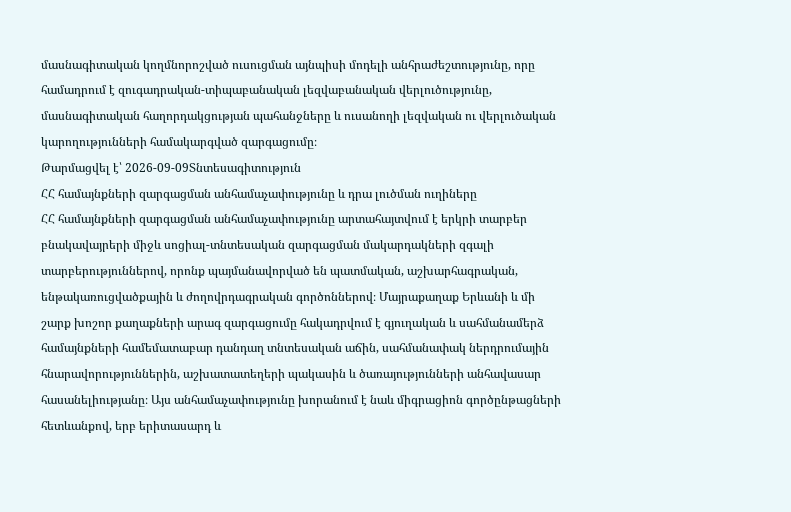մասնագիտական կողմնորոշված ուսուցման այնպիսի մոդելի անհրաժեշտությունը, որը համադրում է զուգադրական-տիպաբանական լեզվաբանական վերլուծությունը, մասնագիտական հաղորդակցության պահանջները և ուսանողի լեզվական ու վերլուծական կարողությունների համակարգված զարգացումը։
Թարմացվել է՝ 2026-09-09Տնտեսագիտություն
ՀՀ համայնքների զարգացման անհամաչափությունը և դրա լուծման ուղիները
ՀՀ համայնքների զարգացման անհամաչափությունը արտահայտվում է երկրի տարբեր բնակավայրերի միջև սոցիալ-տնտեսական զարգացման մակարդակների զգալի տարբերություններով, որոնք պայմանավորված են պատմական, աշխարհագրական, ենթակառուցվածքային և ժողովրդագրական գործոններով։ Մայրաքաղաք Երևանի և մի շարք խոշոր քաղաքների արագ զարգացումը հակադրվում է գյուղական և սահմանամերձ համայնքների համեմատաբար դանդաղ տնտեսական աճին, սահմանափակ ներդրումային հնարավորություններին, աշխատատեղերի պակասին և ծառայությունների անհավասար հասանելիությանը։ Այս անհամաչափությունը խորանում է նաև միգրացիոն գործընթացների հետևանքով, երբ երիտասարդ և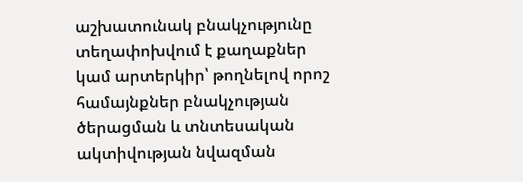աշխատունակ բնակչությունը տեղափոխվում է քաղաքներ կամ արտերկիր՝ թողնելով որոշ համայնքներ բնակչության ծերացման և տնտեսական ակտիվության նվազման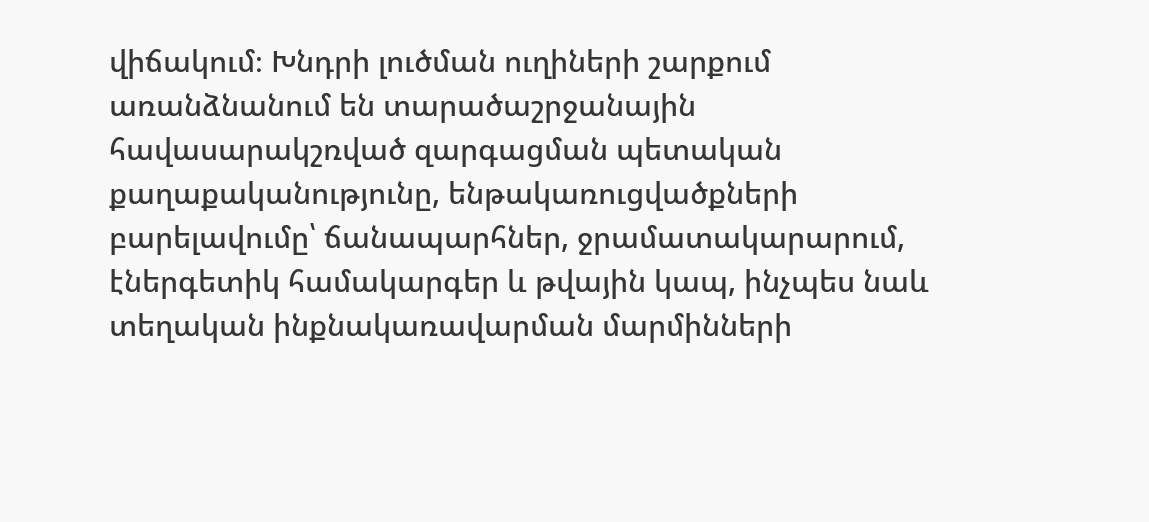վիճակում։ Խնդրի լուծման ուղիների շարքում առանձնանում են տարածաշրջանային հավասարակշռված զարգացման պետական քաղաքականությունը, ենթակառուցվածքների բարելավումը՝ ճանապարհներ, ջրամատակարարում, էներգետիկ համակարգեր և թվային կապ, ինչպես նաև տեղական ինքնակառավարման մարմինների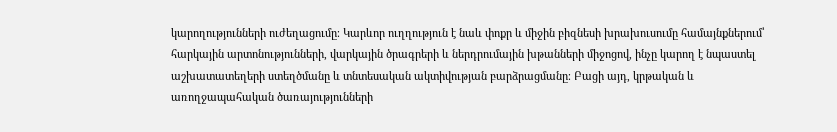կարողությունների ուժեղացումը։ Կարևոր ուղղություն է նաև փոքր և միջին բիզնեսի խրախուսումը համայնքներում՝ հարկային արտոնությունների, վարկային ծրագրերի և ներդրումային խթանների միջոցով, ինչը կարող է նպաստել աշխատատեղերի ստեղծմանը և տնտեսական ակտիվության բարձրացմանը։ Բացի այդ, կրթական և առողջապահական ծառայությունների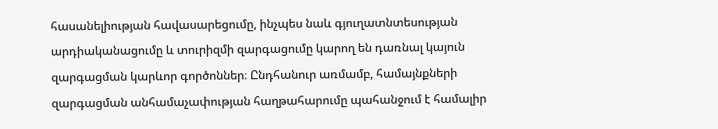հասանելիության հավասարեցումը, ինչպես նաև գյուղատնտեսության արդիականացումը և տուրիզմի զարգացումը կարող են դառնալ կայուն զարգացման կարևոր գործոններ։ Ընդհանուր առմամբ, համայնքների զարգացման անհամաչափության հաղթահարումը պահանջում է համալիր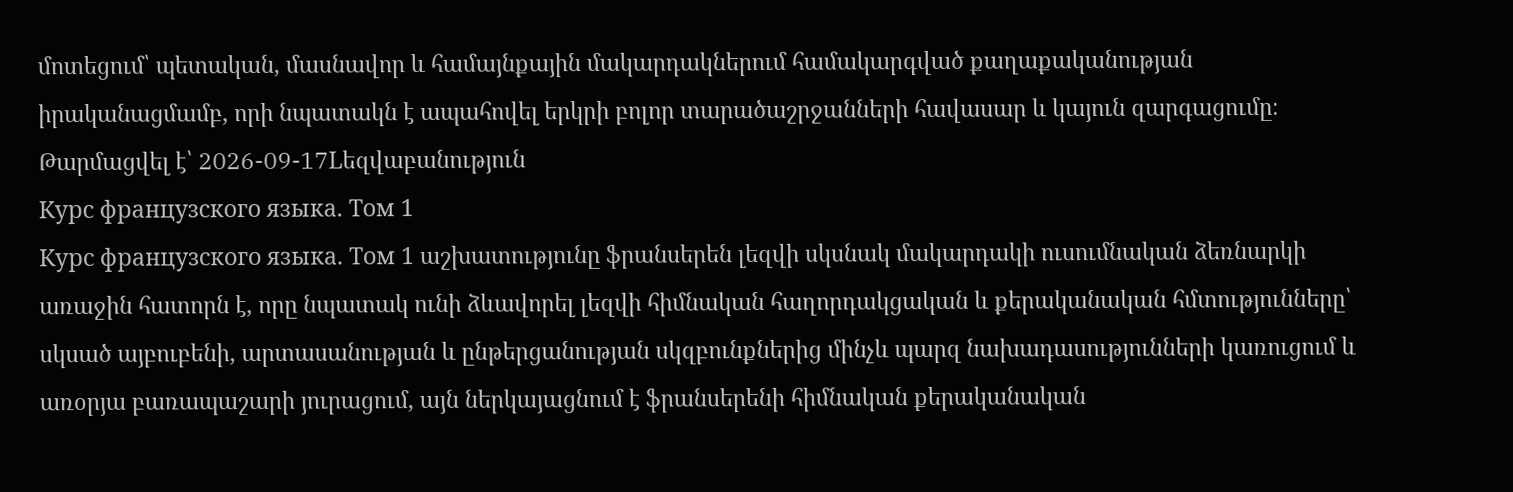մոտեցում՝ պետական, մասնավոր և համայնքային մակարդակներում համակարգված քաղաքականության իրականացմամբ, որի նպատակն է ապահովել երկրի բոլոր տարածաշրջանների հավասար և կայուն զարգացումը։
Թարմացվել է՝ 2026-09-17Lեզվաբանություն
Курс французского языка. Том 1
Курс французского языка. Том 1 աշխատությունը ֆրանսերեն լեզվի սկսնակ մակարդակի ուսումնական ձեռնարկի առաջին հատորն է, որը նպատակ ունի ձևավորել լեզվի հիմնական հաղորդակցական և քերականական հմտությունները՝ սկսած այբուբենի, արտասանության և ընթերցանության սկզբունքներից մինչև պարզ նախադասությունների կառուցում և առօրյա բառապաշարի յուրացում, այն ներկայացնում է ֆրանսերենի հիմնական քերականական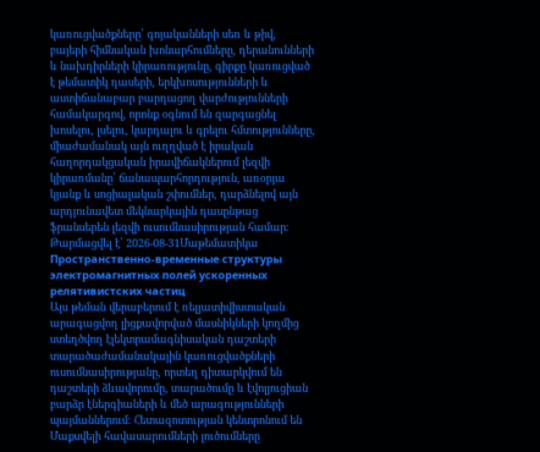կառուցվածքները՝ գոյականների սեռ և թիվ, բայերի հիմնական խոնարհումները, դերանունների և նախդիրների կիրառությունը, գիրքը կառուցված է թեմատիկ դասերի, երկխոսությունների և աստիճանաբար բարդացող վարժությունների համակարգով, որոնք օգնում են զարգացնել խոսելու, լսելու, կարդալու և գրելու հմտությունները, միաժամանակ այն ուղղված է իրական հաղորդակցական իրավիճակներում լեզվի կիրառմանը՝ ճանապարհորդություն, առօրյա կյանք և սոցիալական շփումներ, դարձնելով այն արդյունավետ մեկնարկային դասընթաց ֆրանսերեն լեզվի ուսումնասիրության համար։
Թարմացվել է՝ 2026-08-31Մաթեմատիկա
Пространственно-временные структуры электромагнитных полей ускоренных релятивистских частиц
Այս թեման վերաբերում է ռելյատիվիստական արագացվող լիցքավորված մասնիկների կողմից ստեղծվող էլեկտրամագնիսական դաշտերի տարածաժամանակային կառուցվածքների ուսումնասիրությանը, որտեղ դիտարկվում են դաշտերի ձևավորումը, տարածումը և էվոլյուցիան բարձր էներգիաների և մեծ արագությունների պայմաններում։ Հետազոտության կենտրոնում են Մաքսվելի հավասարումների լուծումները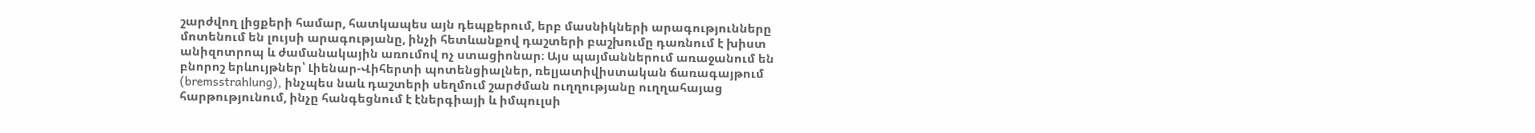շարժվող լիցքերի համար, հատկապես այն դեպքերում, երբ մասնիկների արագությունները մոտենում են լույսի արագությանը, ինչի հետևանքով դաշտերի բաշխումը դառնում է խիստ անիզոտրոպ և ժամանակային առումով ոչ ստացիոնար։ Այս պայմաններում առաջանում են բնորոշ երևույթներ՝ Լիենար-Վիհերտի պոտենցիալներ, ռելյատիվիստական ճառագայթում (bremsstrahlung), ինչպես նաև դաշտերի սեղմում շարժման ուղղությանը ուղղահայաց հարթությունում, ինչը հանգեցնում է էներգիայի և իմպուլսի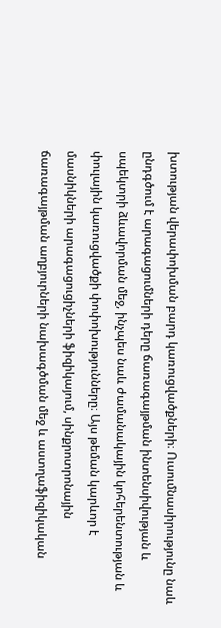խտության վերափոխման բարդ կառուցվածքների։ Ուսումնասիրությունը նաև ընդգծում է արագացումների դերը ճառագայթման ինտենսիվության և սպեկտրի ձևավորման մեջ, ինչպես նաև ժամանակային կոհերենտության և փուլային կառուցվածքի փոփոխությունները։ Այս թեման կարևոր է մասնիկների արագացուցիչների ֆիզիկայում, սինքրոտրոնային ճառագայթման աղբյուրների նախագծման մեջ և աստղաֆիզիկական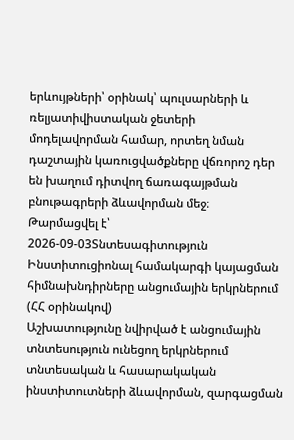երևույթների՝ օրինակ՝ պուլսարների և ռելյատիվիստական ջետերի մոդելավորման համար, որտեղ նման դաշտային կառուցվածքները վճռորոշ դեր են խաղում դիտվող ճառագայթման բնութագրերի ձևավորման մեջ։
Թարմացվել է՝ 2026-09-03Տնտեսագիտություն
Ինստիտուցիոնալ համակարգի կայացման հիմնախնդիրները անցումային երկրներում (ՀՀ օրինակով)
Աշխատությունը նվիրված է անցումային տնտեսություն ունեցող երկրներում տնտեսական և հասարակական ինստիտուտների ձևավորման, զարգացման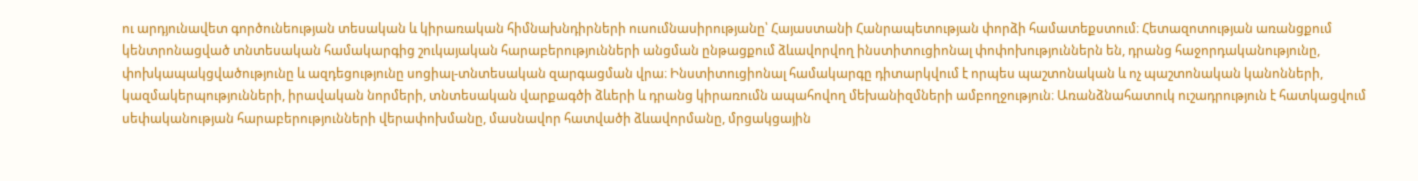ու արդյունավետ գործունեության տեսական և կիրառական հիմնախնդիրների ուսումնասիրությանը՝ Հայաստանի Հանրապետության փորձի համատեքստում։ Հետազոտության առանցքում կենտրոնացված տնտեսական համակարգից շուկայական հարաբերությունների անցման ընթացքում ձևավորվող ինստիտուցիոնալ փոփոխություններն են, դրանց հաջորդականությունը, փոխկապակցվածությունը և ազդեցությունը սոցիալ-տնտեսական զարգացման վրա։ Ինստիտուցիոնալ համակարգը դիտարկվում է որպես պաշտոնական և ոչ պաշտոնական կանոնների, կազմակերպությունների, իրավական նորմերի, տնտեսական վարքագծի ձևերի և դրանց կիրառումն ապահովող մեխանիզմների ամբողջություն։ Առանձնահատուկ ուշադրություն է հատկացվում սեփականության հարաբերությունների վերափոխմանը, մասնավոր հատվածի ձևավորմանը, մրցակցային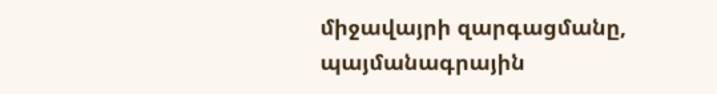միջավայրի զարգացմանը, պայմանագրային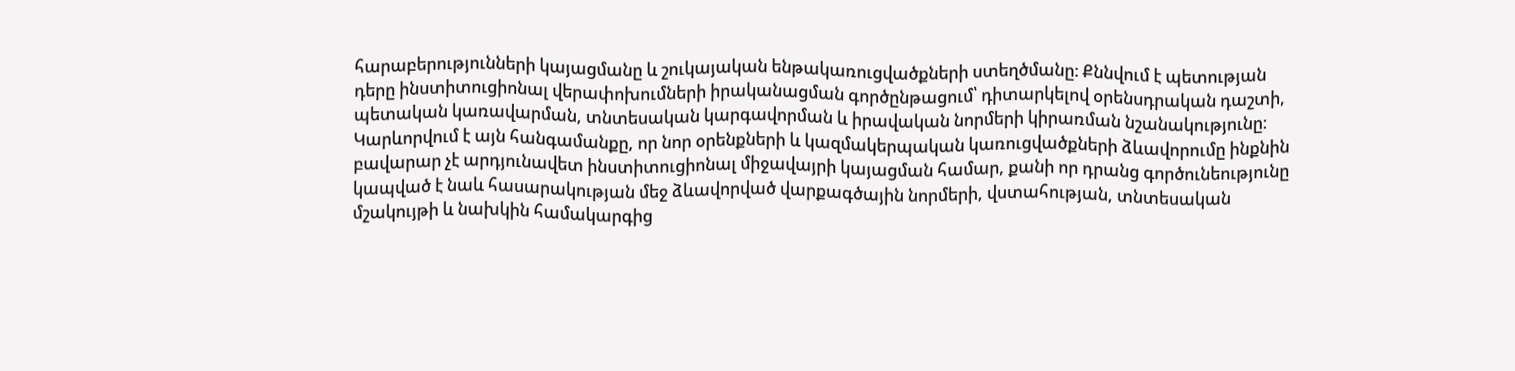հարաբերությունների կայացմանը և շուկայական ենթակառուցվածքների ստեղծմանը։ Քննվում է պետության դերը ինստիտուցիոնալ վերափոխումների իրականացման գործընթացում՝ դիտարկելով օրենսդրական դաշտի, պետական կառավարման, տնտեսական կարգավորման և իրավական նորմերի կիրառման նշանակությունը։ Կարևորվում է այն հանգամանքը, որ նոր օրենքների և կազմակերպական կառուցվածքների ձևավորումը ինքնին բավարար չէ արդյունավետ ինստիտուցիոնալ միջավայրի կայացման համար, քանի որ դրանց գործունեությունը կապված է նաև հասարակության մեջ ձևավորված վարքագծային նորմերի, վստահության, տնտեսական մշակույթի և նախկին համակարգից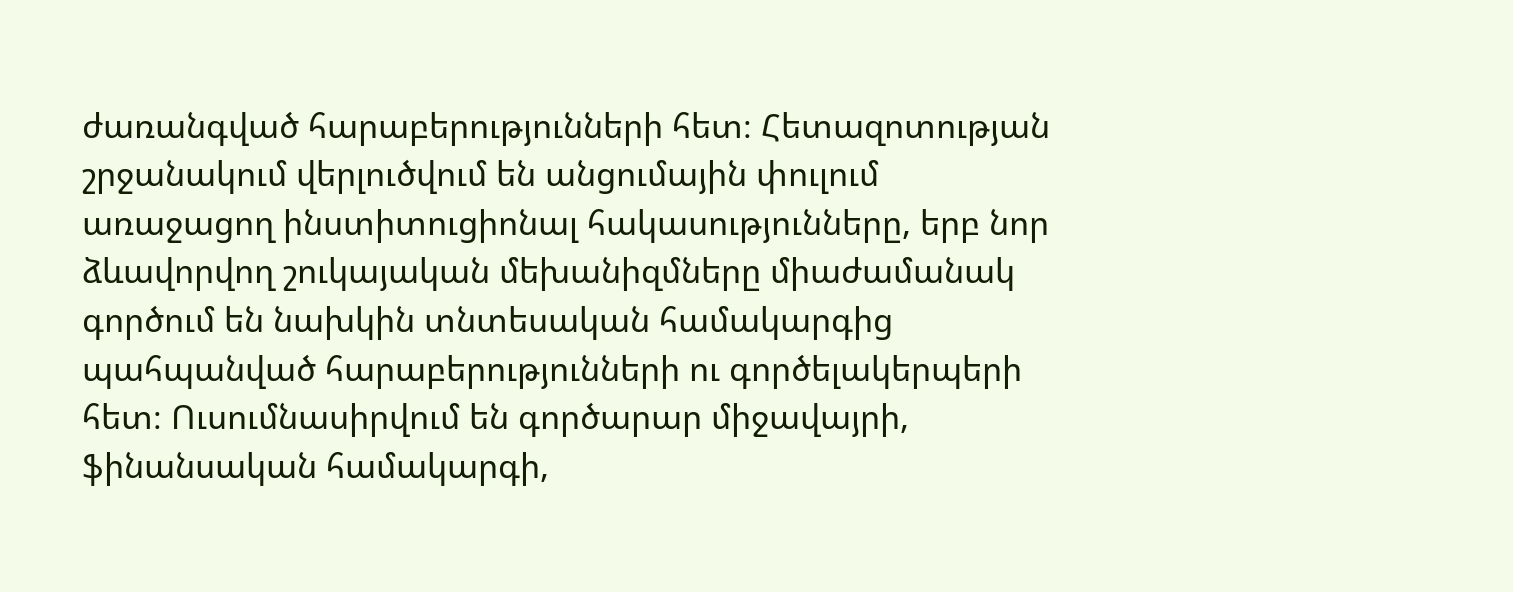ժառանգված հարաբերությունների հետ։ Հետազոտության շրջանակում վերլուծվում են անցումային փուլում առաջացող ինստիտուցիոնալ հակասությունները, երբ նոր ձևավորվող շուկայական մեխանիզմները միաժամանակ գործում են նախկին տնտեսական համակարգից պահպանված հարաբերությունների ու գործելակերպերի հետ։ Ուսումնասիրվում են գործարար միջավայրի, ֆինանսական համակարգի,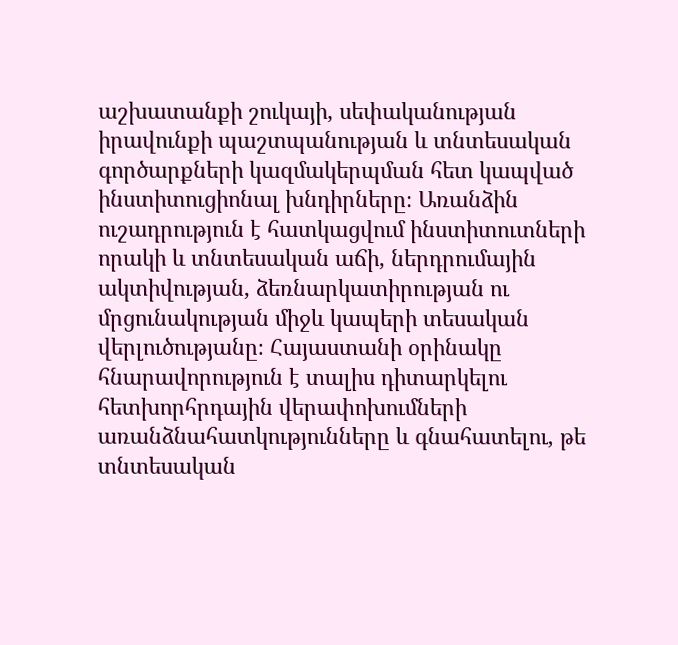աշխատանքի շուկայի, սեփականության իրավունքի պաշտպանության և տնտեսական գործարքների կազմակերպման հետ կապված ինստիտուցիոնալ խնդիրները։ Առանձին ուշադրություն է հատկացվում ինստիտուտների որակի և տնտեսական աճի, ներդրումային ակտիվության, ձեռնարկատիրության ու մրցունակության միջև կապերի տեսական վերլուծությանը։ Հայաստանի օրինակը հնարավորություն է տալիս դիտարկելու հետխորհրդային վերափոխումների առանձնահատկությունները և գնահատելու, թե տնտեսական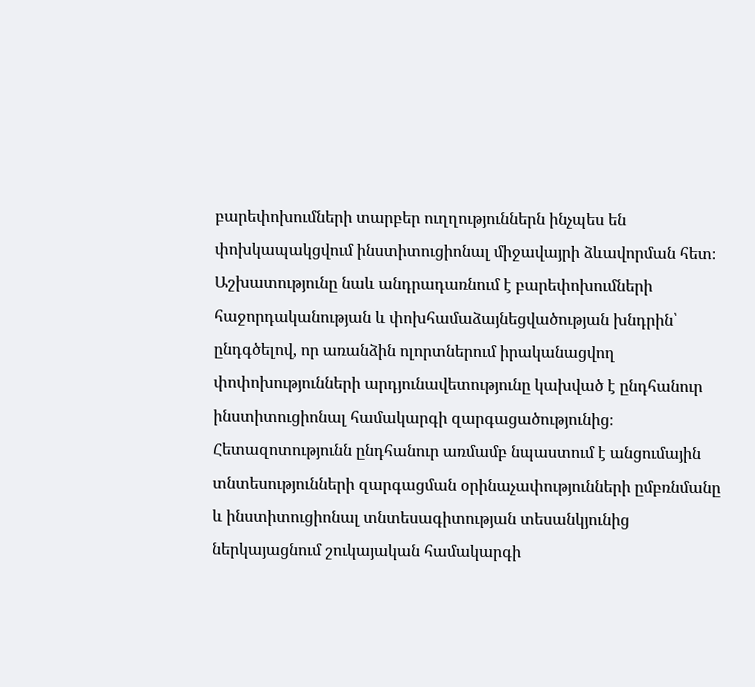բարեփոխումների տարբեր ուղղություններն ինչպես են փոխկապակցվում ինստիտուցիոնալ միջավայրի ձևավորման հետ։ Աշխատությունը նաև անդրադառնում է բարեփոխումների հաջորդականության և փոխհամաձայնեցվածության խնդրին՝ ընդգծելով, որ առանձին ոլորտներում իրականացվող փոփոխությունների արդյունավետությունը կախված է ընդհանուր ինստիտուցիոնալ համակարգի զարգացածությունից։ Հետազոտությունն ընդհանուր առմամբ նպաստում է անցումային տնտեսությունների զարգացման օրինաչափությունների ըմբռնմանը և ինստիտուցիոնալ տնտեսագիտության տեսանկյունից ներկայացնում շուկայական համակարգի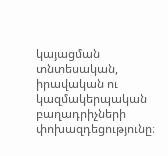կայացման տնտեսական, իրավական ու կազմակերպական բաղադրիչների փոխազդեցությունը։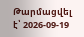Թարմացվել է՝ 2026-09-19